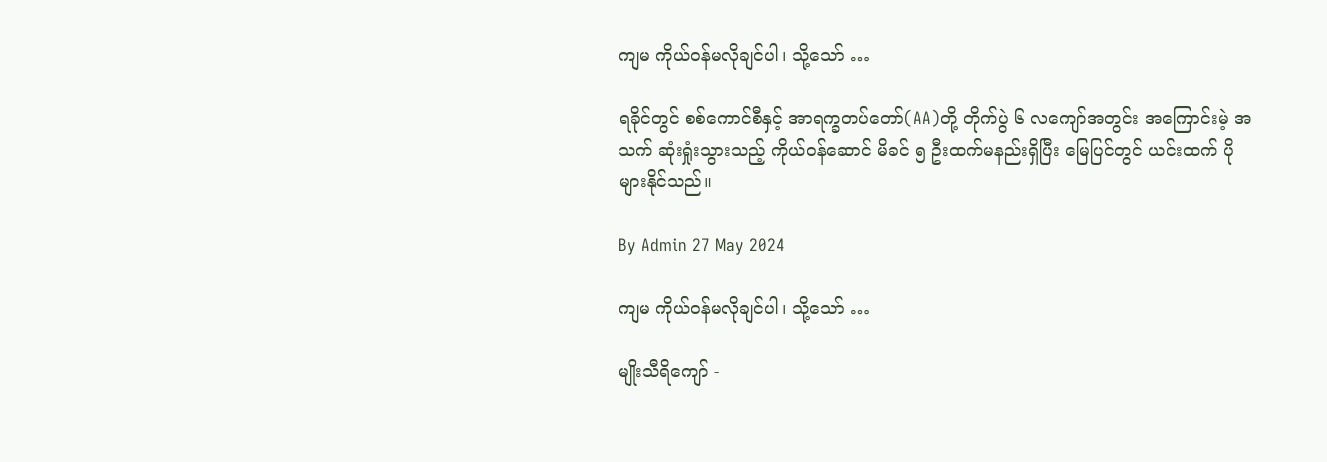ကျမ ကိုယ်ဝန်မလိုချင်ပါ၊ သို့သော် …

ရခိုင်တွင် စစ်ကောင်စီနှင့် အာရက္ခတပ်တော်(AA)တို့ တိုက်ပွဲ ၆ လကျော်အတွင်း အကြောင်းမဲ့ အသက် ဆုံးရှုံးသွားသည့် ကိုယ်ဝန်ဆောင် မိခင် ၅ ဦးထက်မနည်းရှိပြီး မြေပြင်တွင် ယင်းထက် ပိုများနိုင်သည်။

By Admin 27 May 2024

ကျမ ကိုယ်ဝန်မလိုချင်ပါ၊ သို့သော် …

မျိုးသီရိကျော် -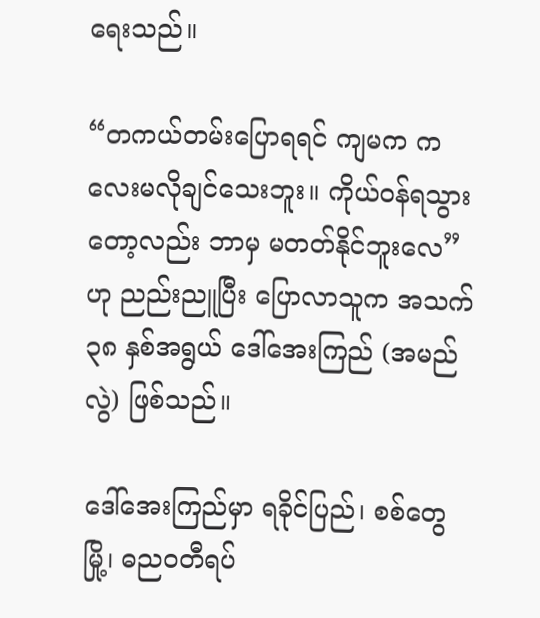ရေးသည်။

“တကယ်တမ်းပြောရရင် ကျမက ကလေးမလိုချင်သေးဘူး။ ကိုယ်ဝန်ရသွားတော့လည်း ဘာမှ မတတ်နိုင်ဘူးလေ” ဟု ညည်းညူပြီး ပြောလာသူက အသက် ၃၈ နှစ်အရွယ် ဒေါ်အေးကြည် (အမည်လွဲ) ဖြစ်သည်။

ဒေါ်အေးကြည်မှာ ရခိုင်ပြည်၊ စစ်တွေမြို့၊ ဓညဝတီရပ်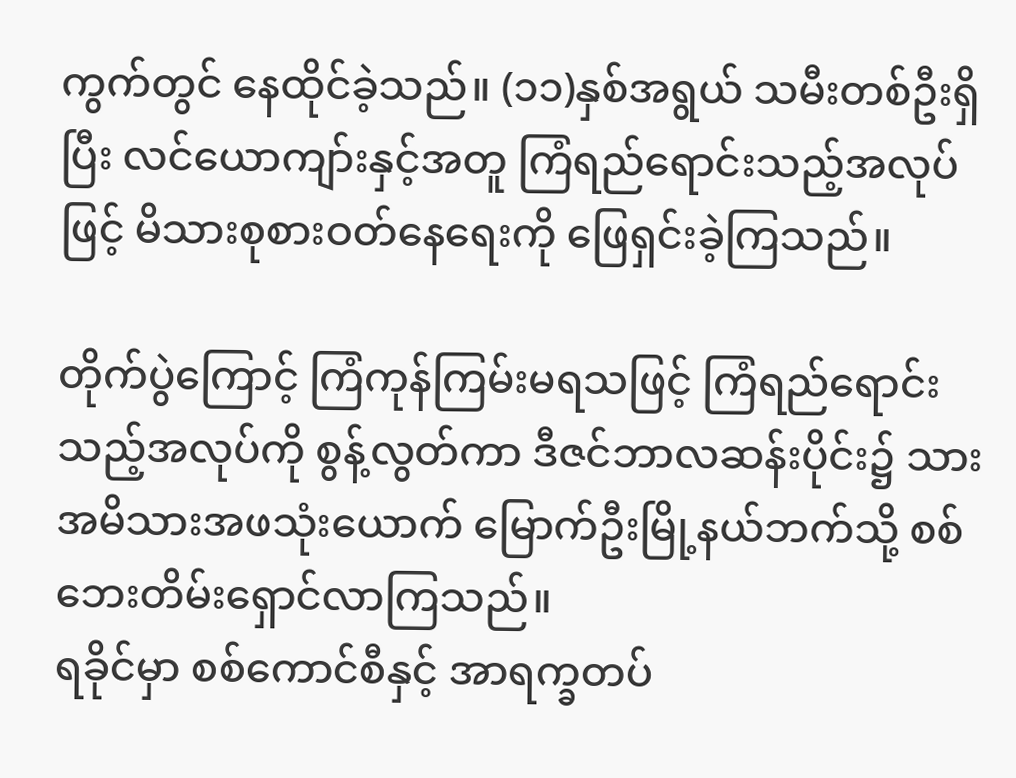ကွက်တွင် နေထိုင်ခဲ့သည်။ (၁၁)နှစ်အရွယ် သမီးတစ်ဦးရှိပြီး လင်ယောကျာ်းနှင့်အတူ ကြံရည်ရောင်းသည့်အလုပ်ဖြင့် မိသားစုစားဝတ်နေရေးကို ဖြေရှင်းခဲ့ကြသည်။

တိုက်ပွဲကြောင့် ကြံကုန်ကြမ်းမရသဖြင့် ကြံရည်ရောင်းသည့်အလုပ်ကို စွန့်လွတ်ကာ ဒီဇင်ဘာလဆန်းပိုင်း၌ သားအမိသားအဖသုံးယောက် မြောက်ဦးမြို့နယ်ဘက်သို့ စစ်ဘေးတိမ်းရှောင်လာကြသည်။
ရခိုင်မှာ စစ်ကောင်စီနှင့် အာရက္ခတပ်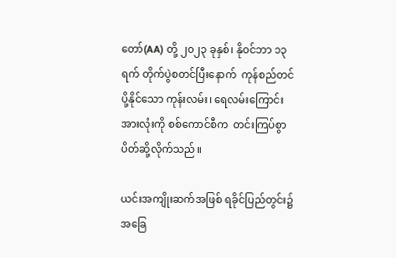တော်(AA) တို့ ၂၀၂၃ ခုနှစ်၊ နိုဝင်ဘာ ၁၃ ရက် တိုက်ပွဲစတင်ပြီးနောက်  ကုန်စည်တင်ပို့နိုင်သော ကုန်းလမ်း၊ ရေလမ်းကြောင်းအားလုံးကို စစ်ကောင်စီက  တင်းကြပ်စွာပိတ်ဆို့လိုက်သည်။

ယင်းအကျိုးဆက်အဖြစ် ရခိုင်ပြည်တွင်း၌ အခြေ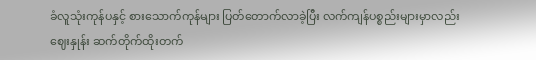ခံလူသုံးကုန်ပနှင့် စားသောက်ကုန်များ ပြတ်တောက်လာခဲ့ပြီး လက်ကျန်ပစ္စည်းများမှာလည်း ဈေးနှုန်း ဆက်တိုက်ထိုးတက်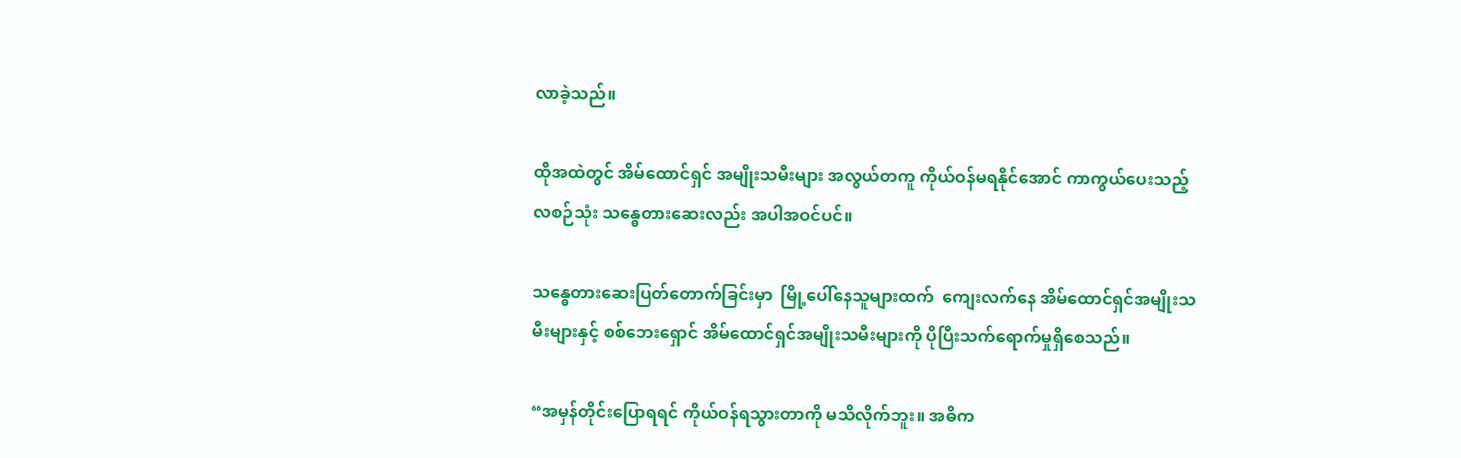လာခဲ့သည်။

ထိုအထဲတွင် အိမ်ထောင်ရှင် အမျိုးသမီးများ အလွယ်တကူ ကိုယ်ဝန်မရနိုင်အောင် ကာကွယ်ပေးသည့် လစဉ်သုံး သန္ဓေတားဆေးလည်း အပါအဝင်ပင်။

သန္ဓေတားဆေးပြတ်တောက်ခြင်းမှာ  မြို့ပေါ်နေသူများထက်  ကျေးလက်နေ အိမ်ထောင်ရှင်အမျိုးသမီးများနှင့် စစ်ဘေးရှောင် အိမ်ထောင်ရှင်အမျိုးသမီးများကို ပိုပြီးသက်ရောက်မှုရှိစေသည်။

“အမှန်တိုင်းပြောရရင် ကိုယ်ဝန်ရသွားတာကို မသိလိုက်ဘူး။ အဓိက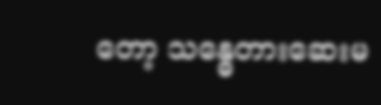တော့ သန္ဓေတားဆေးမ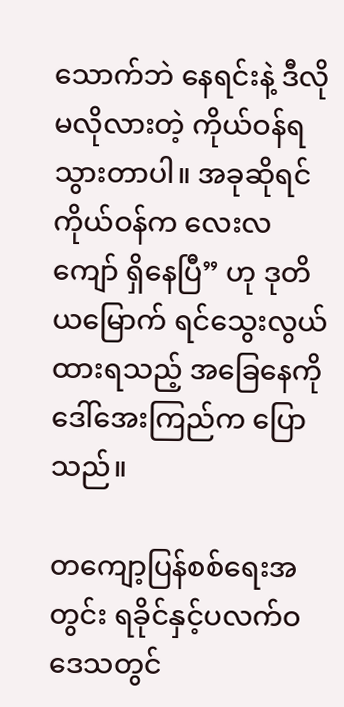သောက်ဘဲ နေရင်းနဲ့ ဒီလိုမလိုလားတဲ့ ကိုယ်ဝန်ရသွားတာပါ။ အခုဆိုရင် ကိုယ်ဝန်က လေးလကျော် ရှိနေပြီ” ဟု ဒုတိယမြောက် ရင်သွေးလွယ်ထားရသည့် အခြေနေကို ဒေါ်အေးကြည်က ပြောသည်။

တကျော့ပြန်စစ်ရေးအတွင်း ရခိုင်နှင့်ပလက်ဝဒေသတွင်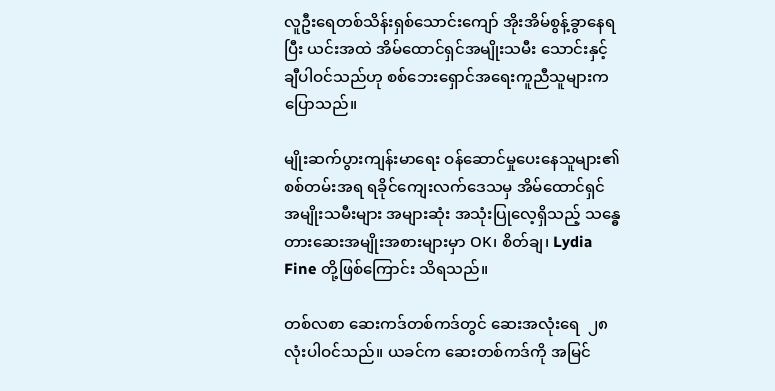လူဦးရေတစ်သိန်းရှစ်သောင်းကျော် အိုးအိမ်စွန့်ခွာနေရပြီး ယင်းအထဲ အိမ်ထောင်ရှင်အမျိုးသမီး သောင်းနှင့်ချီပါဝင်သည်ဟု စစ်ဘေးရှောင်အရေးကူညီသူများက ပြောသည်။

မျိုးဆက်ပွားကျန်းမာရေး ဝန်ဆောင်မှုပေးနေသူများ၏ စစ်တမ်းအရ ရခိုင်ကျေးလက်ဒေသမှ အိမ်ထောင်ရှင် အမျိုးသမီးများ အများဆုံး အသုံးပြုလေ့ရှိသည့် သန္ဓေတားဆေးအမျိုးအစားများမှာ OK၊ စိတ်ချ၊ Lydia Fine တို့ဖြစ်ကြောင်း သိရသည်။

တစ်လစာ ဆေးကဒ်တစ်ကဒ်တွင် ဆေးအလုံးရေ  ၂၈ လုံးပါဝင်သည်။ ယခင်က ဆေးတစ်ကဒ်ကို အမြင်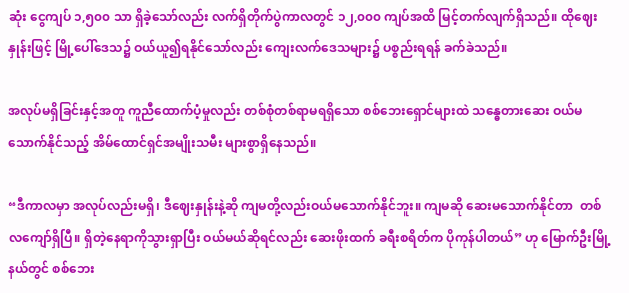ဆုံး ငွေကျပ် ၁,၅၀၀ သာ ရှိခဲ့သော်လည်း လက်ရှိတိုက်ပွဲကာလတွင် ၁၂,၀၀၀ ကျပ်အထိ မြင့်တက်လျက်ရှိသည်။ ထိုဈေးနှုန်းဖြင့် မြို့ပေါ်ဒေသ၌ ဝယ်ယူ၍ရနိုင်သော်လည်း ကျေးလက်ဒေသများ၌ ပစ္စည်းရရန် ခက်ခဲသည်။

အလုပ်မရှိခြင်းနှင့်အတူ ကူညီထောက်ပံ့မှုလည်း တစ်စုံတစ်ရာမရရှိသော စစ်ဘေးရှောင်များထဲ သန္ဓေတားဆေး ဝယ်မသောက်နိုင်သည့် အိမ်ထောင်ရှင်အမျိုးသမီး များစွာရှိနေသည်။

“ဒီကာလမှာ အလုပ်လည်းမရှိ၊ ဒီဈေးနှုန်းနဲ့ဆို ကျမတို့လည်းဝယ်မသောက်နိုင်ဘူး။ ကျမဆို ဆေးမသောက်နိုင်တာ  တစ်လကျော်ရှိပြီ။ ရှိတဲ့နေရာကိုသွားရှာပြီး ဝယ်မယ်ဆိုရင်လည်း ဆေးဖိုးထက် ခရီးစရိတ်က ပိုကုန်ပါတယ်” ဟု မြောက်ဦးမြို့နယ်တွင် စစ်ဘေး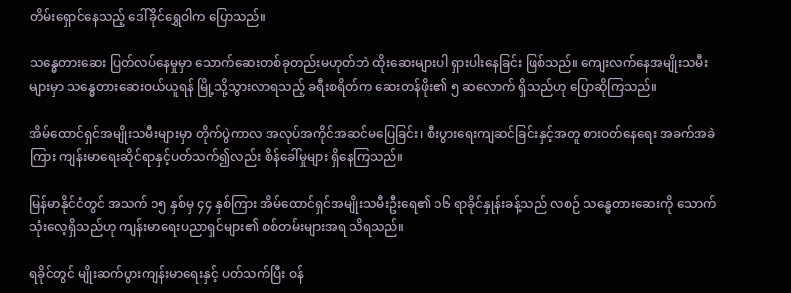တိမ်းရှောင်နေသည့် ဒေါ်ခိုင်ရွှေဝါက ပြောသည်။

သန္ဓေတားဆေး ပြတ်လပ်နေမှုမှာ သောက်ဆေးတစ်ခုတည်းမဟုတ်ဘဲ ထိုးဆေးများပါ ရှားပါးနေခြင်း ဖြစ်သည်။ ကျေးလက်နေအမျိုးသမီးများမှာ သန္ဓေတားဆေးဝယ်ယူရန် မြို့သို့သွားလာရသည့် ခရီးစရိတ်က ဆေးတန်ဖိုး၏ ၅ ဆလောက် ရှိသည်ဟု ပြောဆိုကြသည်။

အိမ်ထောင်ရှင်အမျိုးသမီးများမှာ တိုက်ပွဲကာလ အလုပ်အကိုင်အဆင်မပြေခြင်း၊ စီးပွားရေးကျဆင်ခြင်းနှင့်အတူ စားဝတ်နေရေး အခက်အခဲကြား ကျန်းမာရေးဆိုင်ရာနှင့်ပတ်သက်၍လည်း စိန်ခေါ်မှုများ ရှိနေကြသည်။

မြန်မာနိုင်ငံတွင် အသက် ၁၅ နှစ်မှ ၄၄ နှစ်ကြား အိမ်ထောင်ရှင်အမျိုးသမီးဦးရေ၏ ၁၆ ရာခိုင်နှုန်းခန့်သည် လစဉ် သန္ဓေတားဆေးကို သောက်သုံးလေ့ရှိသည်ဟု ကျန်းမာရေးပညာရှင်များ၏ စစ်တမ်းများအရ သိရသည်။

ရခိုင်တွင် မျိုးဆက်ပွားကျန်းမာရေးနှင့် ပတ်သက်ပြီး ဝန်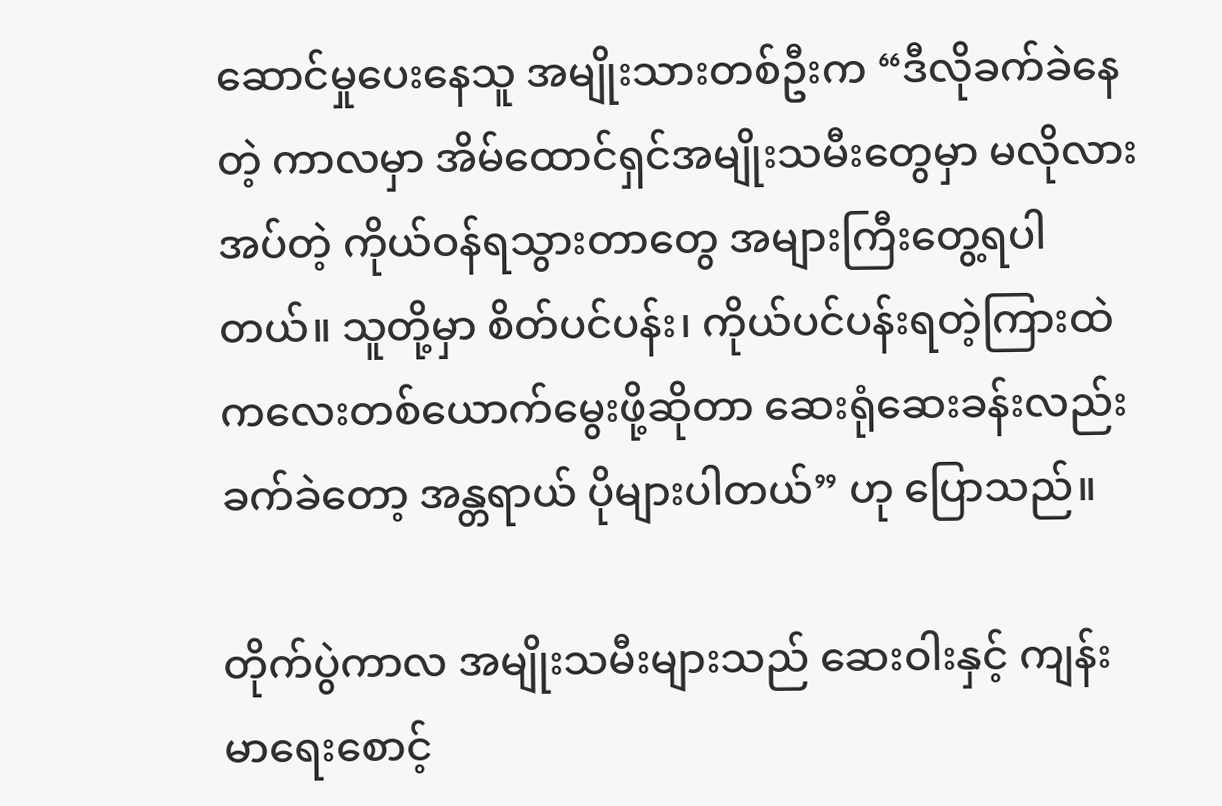ဆောင်မှုပေးနေသူ အမျိုးသားတစ်ဦးက “ဒီလိုခက်ခဲနေတဲ့ ကာလမှာ အိမ်ထောင်ရှင်အမျိုးသမီးတွေမှာ မလိုလားအပ်တဲ့ ကိုယ်ဝန်ရသွားတာတွေ အများကြီးတွေ့ရပါတယ်။ သူတို့မှာ စိတ်ပင်ပန်း၊ ကိုယ်ပင်ပန်းရတဲ့ကြားထဲ ကလေးတစ်ယောက်မွေးဖို့ဆိုတာ ဆေးရုံဆေးခန်းလည်း ခက်ခဲတော့ အန္တရာယ် ပိုများပါတယ်” ဟု ပြောသည်။

တိုက်ပွဲကာလ အမျိုးသမီးများသည် ဆေးဝါးနှင့် ကျန်းမာရေးစောင့်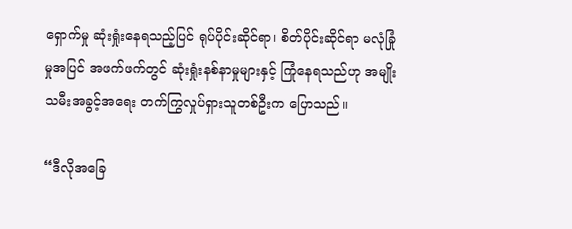ရှောက်မှု ဆုံးရှုံးနေရသည့်ပြင် ရုပ်ပိုင်းဆိုင်ရာ၊ စိတ်ပိုင်းဆိုင်ရာ မလုံခြုံမှုအပြင် အဖက်ဖက်တွင် ဆုံးရှုံးနစ်နာမှုများနှင့် ကြုံနေရသည်ဟု အမျိုးသမီးအခွင့်အရေး တက်ကြွလှုပ်ရှားသူတစ်ဦးက ပြောသည်။

“ဒီလိုအခြေ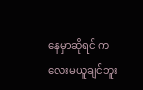နေမှာဆိုရင် ကလေးမယူချင်ဘူး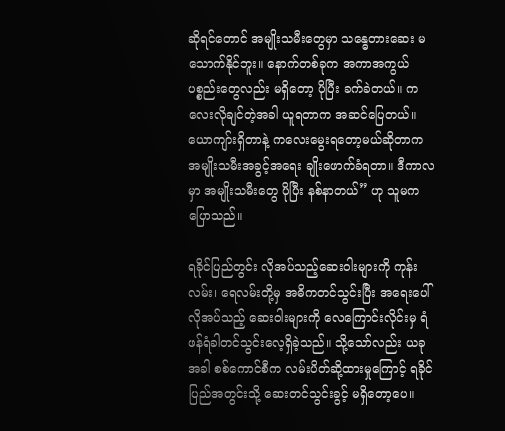ဆိုရင်တောင် အမျိုးသမီးတွေမှာ သန္ဓေတားဆေး မသောက်နိုင်ဘူး။ နောက်တစ်ခုက အကာအကွယ်ပစ္စည်းတွေလည်း မရှိတော့ ပိုပြီး ခက်ခဲတယ်။ ကလေးလိုချင်တဲ့အခါ ယူရတာက အဆင်ပြေတယ်။ ယောကျာ်းရှိတာနဲ့ ကလေးမွေးရတော့မယ်ဆိုတာက အမျိုးသမီးအခွင့်အရေး ချိုးဖောက်ခံရတာ။ ဒီကာလမှာ အမျိုးသမီးတွေ ပိုပြီး နစ်နာတယ်” ဟု သူမက ပြောသည်။

ရခိုင်ပြည်တွင်း လိုအပ်သည့်ဆေးဝါးများကို ကုန်းလမ်း၊ ရေလမ်းတို့မှ အဓိကတင်သွင်းပြီး အရေးပေါ်လိုအပ်သည့် ဆေးဝါးများကို လေကြောင်းလိုင်းမှ ရံဖန်ရံခါတင်သွင်းလေ့ရှိခဲ့သည်။ သို့သော်လည်း ယခုအခါ စစ်ကောင်စီက လမ်းပိတ်ဆို့ထားမှုကြောင့် ရခိုင်ပြည်အတွင်းသို့ ဆေးတင်သွင်းခွင့် မရှိတော့ပေ။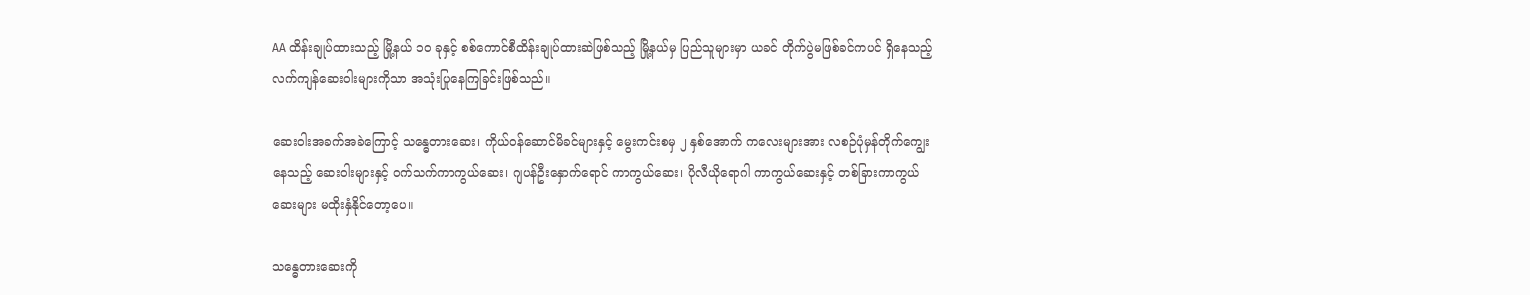AA ထိန်းချုပ်ထားသည့် မြို့နယ် ၁၀ ခုနှင့် စစ်ကောင်စီထိန်းချုပ်ထားဆဲဖြစ်သည့် မြို့နယ်မှ ပြည်သူများမှာ ယခင် တိုက်ပွဲမဖြစ်ခင်ကပင် ရှိနေသည့် လက်ကျန်ဆေးဝါးများကိုသာ အသုံးပြုနေကြခြင်းဖြစ်သည်။

ဆေးဝါးအခက်အခဲကြောင့် သန္ဓေတားဆေး၊ ကိုယ်ဝန်ဆောင်မိခင်များနှင့် မွေးကင်းစမှ ၂ နှစ်အောက် ကလေးများအား လစဉ်ပုံမှန်တိုက်ကျွေးနေသည့် ဆေးဝါးများနှင့် ဝက်သက်ကာကွယ်ဆေး၊ ဂျပန်ဦးနှောက်ရောင် ကာကွယ်ဆေး၊ ပိုလီယိုရောဂါ ကာကွယ်ဆေးနှင့် တစ်ခြားကာကွယ်ဆေးများ မထိုးနှံနိုင်တော့ပေ။

သန္ဓေတားဆေးကို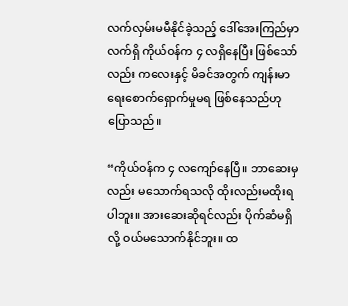လက်လှမ်းမမီနိုင်ခဲ့သည့် ဒေါ်အေးကြည်မှာ လက်ရှိ ကိုယ်ဝန်က ၄ လရှိနေပြီး ဖြစ်သော်လည်း ကလေးနှင့် မိခင်အတွက် ကျန်းမာရေးစောက်ရှောက်မှုမရ ဖြစ်နေသည်ဟု ပြောသည်။

“ကိုယ်ဝန်က ၄ လကျော်နေပြီ။ ဘာဆေးမှလည်း မသောက်ရသလို ထိုးလည်းမထိုးရပါဘူး။ အားဆေးဆိုရင်လည်း ပိုက်ဆံမရှိလို့ ဝယ်မသောက်နိုင်ဘူး။ ထ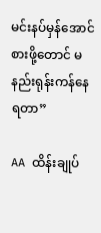မင်းနပ်မှန်အောင် စားဖို့တောင် မနည်းရုန်းကန်နေရတာ”

AA ထိန်းချုပ်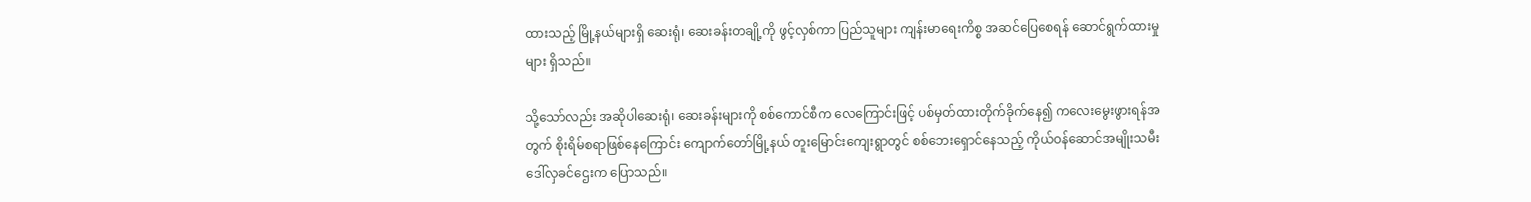ထားသည့် မြို့နယ်များရှိ ဆေးရုံ၊ ဆေးခန်းတချို့ကို ဖွင့်လှစ်ကာ ပြည်သူများ ကျန်းမာရေးကိစ္စ အဆင်ပြေစေရန် ဆောင်ရွက်ထားမှုများ ရှိသည်။

သို့သော်လည်း အဆိုပါဆေးရုံ၊ ဆေးခန်းများကို စစ်ကောင်စီက လေကြောင်းဖြင့် ပစ်မှတ်ထားတိုက်ခိုက်နေ၍ ကလေးမွေးဖွားရန်အတွက် စိုးရိမ်စရာဖြစ်နေကြောင်း ကျောက်တော်မြို့နယ် တူးမြောင်းကျေးရွာတွင် စစ်ဘေးရှောင်နေသည့် ကိုယ်ဝန်ဆောင်အမျိုးသမီး ဒေါ်လှခင်ဌေးက ပြောသည်။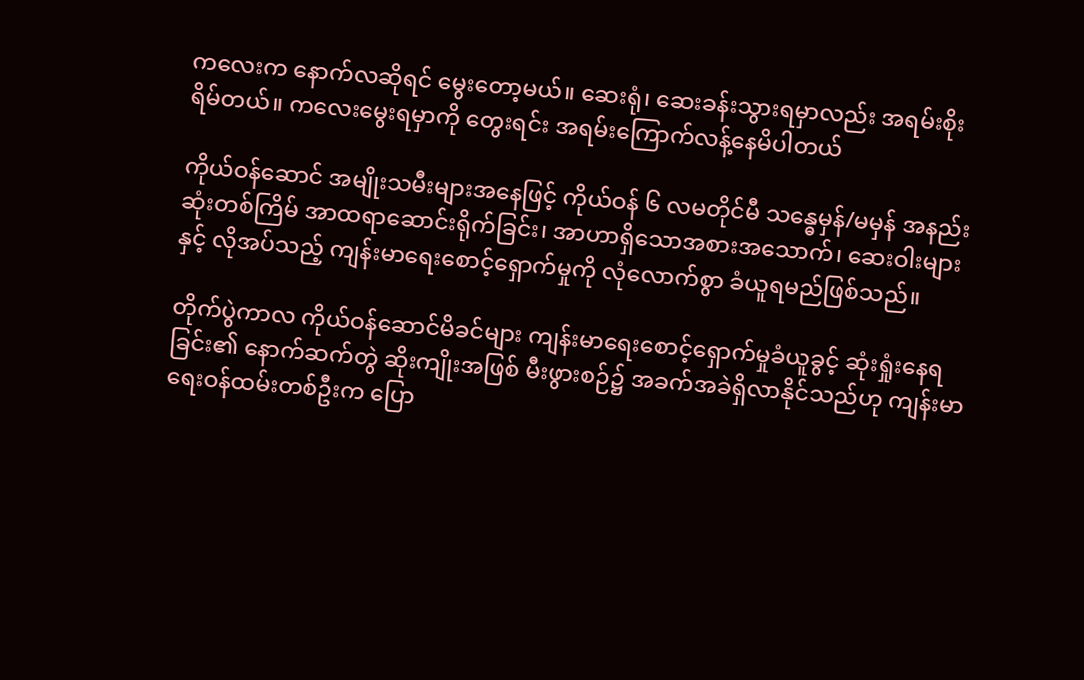ကလေးက နောက်လဆိုရင် မွေးတော့မယ်။ ဆေးရုံ၊ ဆေးခန်းသွားရမှာလည်း အရမ်းစိုးရိမ်တယ်။ ကလေးမွေးရမှာကို တွေးရင်း အရမ်းကြောက်လန့်နေမိပါတယ်

ကိုယ်ဝန်ဆောင် အမျိုးသမီးများအနေဖြင့် ကိုယ်ဝန် ၆ လမတိုင်မီ သန္ဓေမှန်/မမှန် အနည်းဆုံးတစ်ကြိမ် အာထရာဆောင်းရိုက်ခြင်း၊ အာဟာရှိသောအစားအသောက်၊ ဆေးဝါးများနှင့် လိုအပ်သည့် ကျန်းမာရေးစောင့်ရှောက်မှုကို လုံလောက်စွာ ခံယူရမည်ဖြစ်သည်။

တိုက်ပွဲကာလ ကိုယ်ဝန်ဆောင်မိခင်များ ကျန်းမာရေးစောင့်ရှောက်မှုခံယူခွင့် ဆုံးရှုံးနေရခြင်း၏ နောက်ဆက်တွဲ ဆိုးကျိုးအဖြစ် မီးဖွားစဉ်၌ အခက်အခဲရှိလာနိုင်သည်ဟု ကျန်းမာရေးဝန်ထမ်းတစ်ဦးက ပြော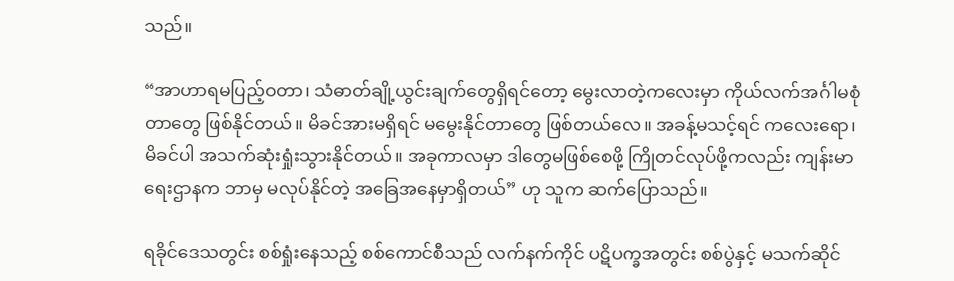သည်။

“အာဟာရမပြည့်ဝတာ၊ သံဓာတ်ချို့ယွင်းချက်တွေရှိရင်တော့ မွေးလာတဲ့ကလေးမှာ ကိုယ်လက်အင်္ဂါမစုံတာ‌တွေ ဖြစ်နိုင်တယ်။ မိခင်အားမရှိရင် မမွေးနိုင်တာတွေ ဖြစ်တယ်လေ။ အခန့်မသင့်ရင် ကလေးရော၊ မိခင်ပါ အသက်ဆုံးရှုံးသွားနိုင်တယ်။ အခုကာလမှာ ဒါတွေမဖြစ်စေဖို့ ကြိုတင်လုပ်ဖို့ကလည်း ကျန်းမာရေးဌာနက ဘာမှ မလုပ်နိုင်တဲ့ အခြေအနေမှာရှိတယ်” ဟု သူက ဆက်ပြောသည်။

ရခိုင်ဒေသတွင်း စစ်ရှုံးနေသည့် စစ်ကောင်စီသည် လက်နက်ကိုင် ပဋိပက္ခအတွင်း စစ်ပွဲနှင့် မသက်ဆိုင်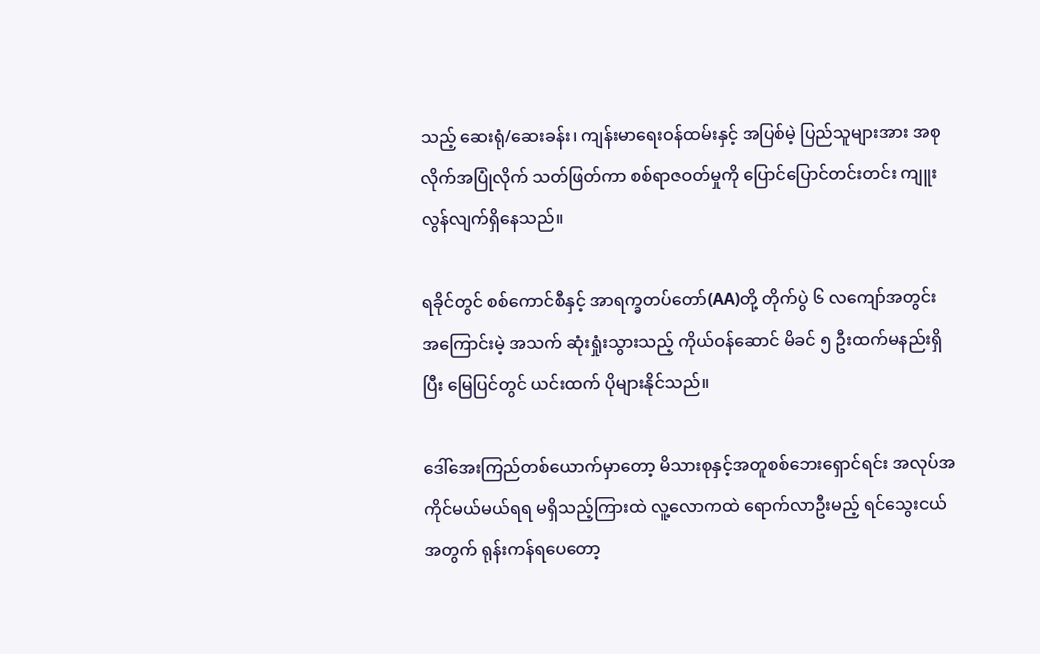သည့် ဆေးရုံ/ဆေးခန်း၊ ကျန်းမာရေးဝန်ထမ်းနှင့် အပြစ်မဲ့ ပြည်သူများအား အစုလိုက်အပြုံလိုက် သတ်ဖြတ်ကာ စစ်ရာဇဝတ်မှုကို ပြောင်ပြောင်တင်းတင်း ကျူးလွန်လျက်ရှိနေသည်။

ရခိုင်တွင် စစ်ကောင်စီနှင့် အာရက္ခတပ်တော်(AA)တို့ တိုက်ပွဲ ၆ လကျော်အတွင်း အကြောင်းမဲ့ အသက် ဆုံးရှုံးသွားသည့် ကိုယ်ဝန်ဆောင် မိခင် ၅ ဦးထက်မနည်းရှိပြီး မြေပြင်တွင် ယင်းထက် ပိုများနိုင်သည်။

ဒေါ်အေးကြည်တစ်ယောက်မှာတော့ မိသားစုနှင့်အတူစစ်ဘေးရှောင်ရင်း အလုပ်အကိုင်မယ်မယ်ရရ မရှိသည့်ကြားထဲ လူ့လောကထဲ ရောက်လာဦးမည့် ရင်သွေးငယ်အတွက် ရုန်းကန်ရပေတော့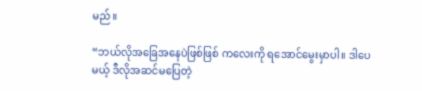မည်။

“ဘယ်လိုအခြေအနေပဲဖြစ်ဖြစ် ကလေးကို ရအောင်မွေးမှာပါ။ ဒါပေမယ့် ဒီလိုအဆင်မပြေတဲ့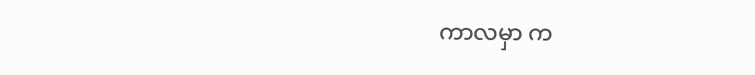ကာလမှာ က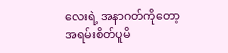လေးရဲ့ အနာဂတ်ကိုတော့ အရမ်းစိတ်ပူမိ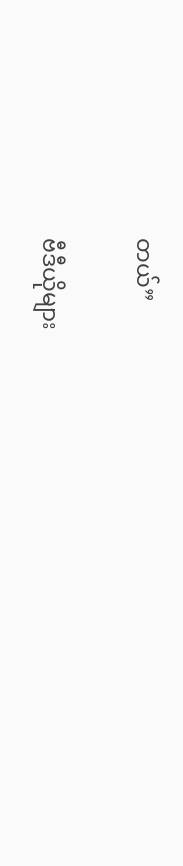တယ်”

ဗီဒီယိုများ